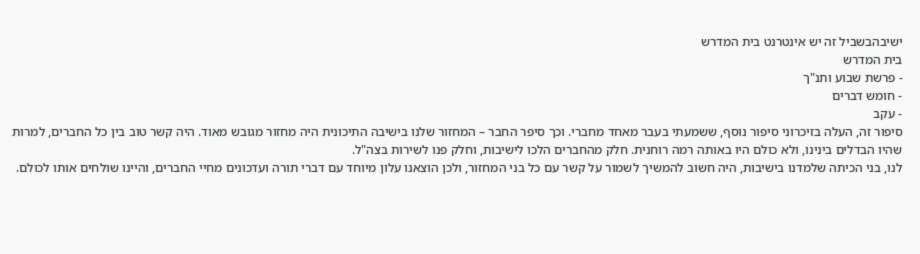ישיבהבשביל זה יש אינטרנט בית המדרש
בית המדרש
- פרשת שבוע ותנ"ך
- חומש דברים
- עקב
סיפור זה, העלה בזיכרוני סיפור נוסף, ששמעתי בעבר מאחד מחברי. וכך סיפר החבר – המחזור שלנו בישיבה התיכונית היה מחזור מגובש מאוד. היה קשר טוב בין כל החברים, למרות שהיו הבדלים בינינו, ולא כולם היו באותה רמה רוחנית. חלק מהחברים הלכו לישיבות, וחלק פנו לשירות בצה"ל.
לנו, בני הכיתה שלמדנו בישיבות, היה חשוב להמשיך לשמור על קשר עם כל בני המחזור, ולכן הוצאנו עלון מיוחד עם דברי תורה ועדכונים מחיי החברים, והיינו שולחים אותו לכולם.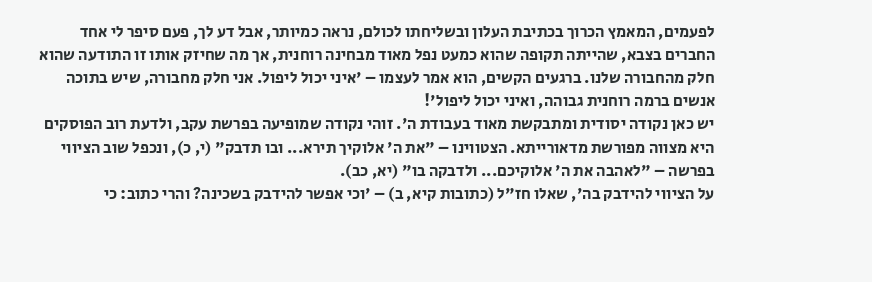לפעמים, המאמץ הכרוך בכתיבת העלון ובשליחתו לכולם, נראה כמיותר, אבל דע לך, פעם סיפר לי אחד החברים בצבא, שהייתה תקופה שהוא כמעט נפל מאוד מבחינה רוחנית, אך מה שחיזק אותו זו התודעה שהוא חלק מהחבורה שלנו. ברגעים הקשים, הוא אמר לעצמו – 'איני יכול ליפול. אני חלק מחבורה, שיש בתוכה אנשים ברמה רוחנית גבוהה, ואיני יכול ליפול'!
יש כאן נקודה יסודית ומתבקשת מאוד בעבודת ה'. זוהי נקודה שמופיעה בפרשת עקב, ולדעת רוב הפוסקים היא מצווה מפורשת מדאורייתא. הצטווינו – "את ה' אלוקיך תירא... ובו תדבק" (י, כ), ונכפל שוב הציווי בפרשה – "לאהבה את ה' אלוקיכם... ולדבקה בו" (יא, כב).
על הציווי להידבק בה', שאלו חז"ל (כתובות קיא, ב) – 'וכי אפשר להידבק בשכינה? והרי כתוב: כי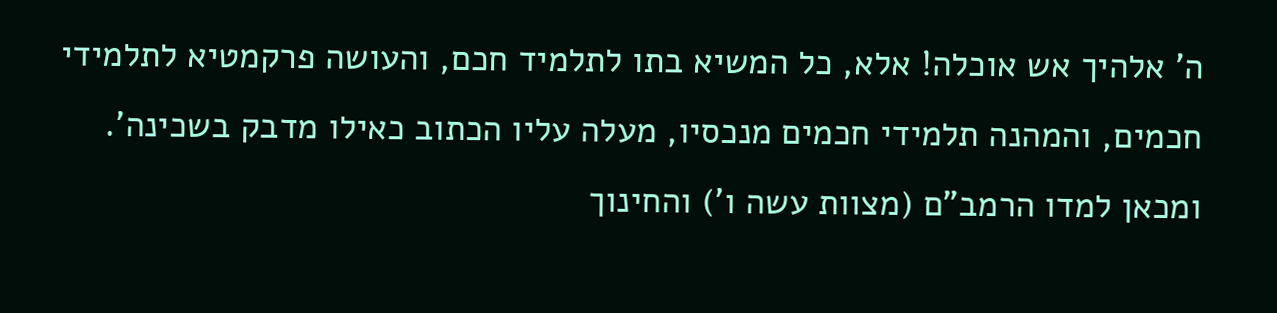ה' אלהיך אש אוכלה! אלא, כל המשיא בתו לתלמיד חכם, והעושה פרקמטיא לתלמידי חכמים, והמהנה תלמידי חכמים מנכסיו, מעלה עליו הכתוב כאילו מדבק בשכינה'.
ומכאן למדו הרמב"ם (מצוות עשה ו') והחינוך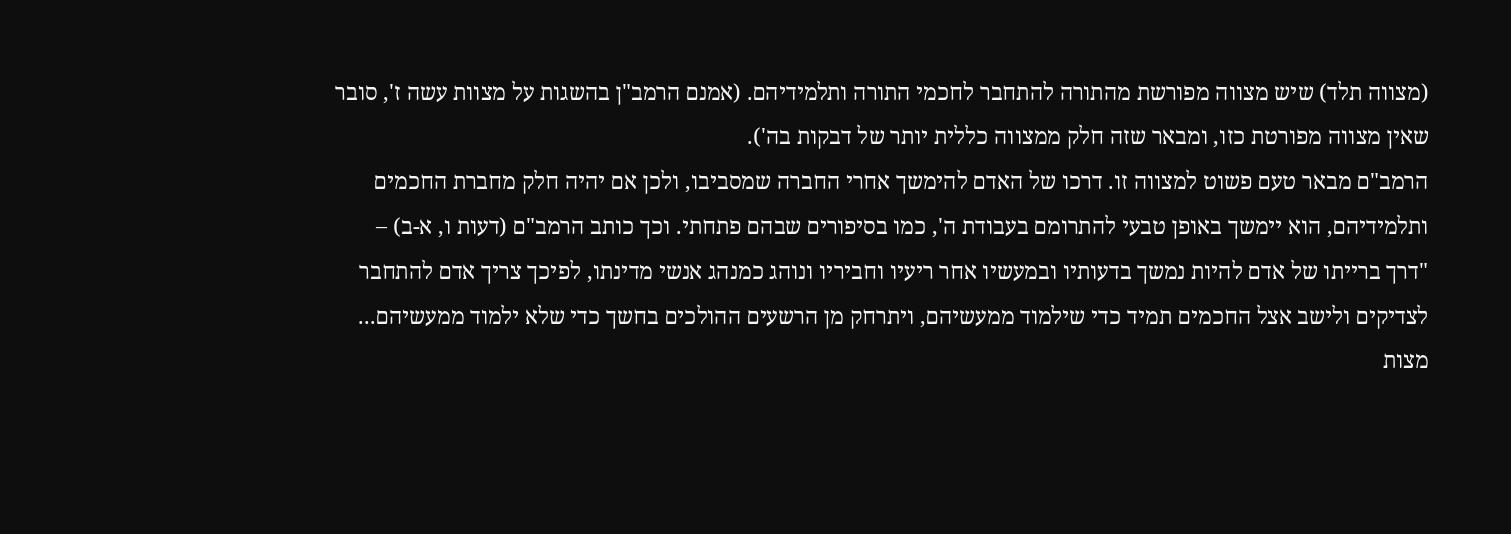(מצווה תלד) שיש מצווה מפורשת מהתורה להתחבר לחכמי התורה ותלמידיהם. (אמנם הרמב"ן בהשגות על מצוות עשה ז', סובר שאין מצווה מפורטת כזו, ומבאר שזה חלק ממצווה כללית יותר של דבקות בה').
הרמב"ם מבאר טעם פשוט למצווה זו. דרכו של האדם להימשך אחרי החברה שמסביבו, ולכן אם יהיה חלק מחברת החכמים ותלמידיהם, הוא יימשך באופן טבעי להתרומם בעבודת ה', כמו בסיפורים שבהם פתחתי. וכך כותב הרמב"ם (דעות ו, א-ב) –
"דרך ברייתו של אדם להיות נמשך בדעותיו ובמעשיו אחר ריעיו וחביריו ונוהג כמנהג אנשי מדינתו, לפיכך צריך אדם להתחבר לצדיקים ולישב אצל החכמים תמיד כדי שילמוד ממעשיהם, ויתרחק מן הרשעים ההולכים בחשך כדי שלא ילמוד ממעשיהם...
מצות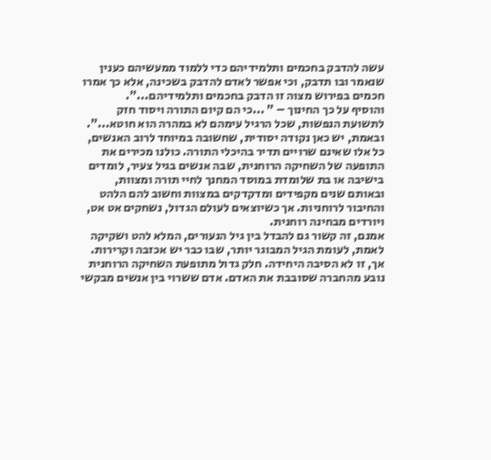עשה להדבק בחכמים ותלמידיהם כדי ללמוד ממעשיהם כענין שנאמר ובו תדבק, וכי אפשר לאדם להדבק בשכינה, אלא כך אמרו חכמים בפירוש מצוה זו הדבק בחכמים ותלמידיהם...".
והוסיף על כך החינוך – " ...כי הם קיום התורה ויסוד חזק לתשועת הנפשות, שכל הרגיל עימהם לא במהרה הוא חוטא...".
ובאמת, יש כאן נקודה יסודית, שחשובה במיוחד לרוב האנשים, כל אלו שאינם שרויים תדיר בהיכלי התורה. כולנו מכירים את התופעה של השחיקה הרוחנית, שבה אנשים בגיל צעיר, לומדים בישיבה או בת שלומדת במוסד המחנך לחיי תורה ומצוות, ובאותם שנים מקפידים ומדקדקים במצוות וחשוב להם הלהט והחיבור לרוחניות. אך כשיוצאים לעולם הגדול, נשחקים אט אט, ויורדים מבחינה רוחנית.
אמנם, זה קשור גם להבדל בין גיל הנעורים, המלא להט ושקיקה לאמת, לעומת הגיל המבוגר יותר, שבו כבר יש אכזבה וקרירות. אך, זו לא הסיבה היחידה. חלק גדול מתופעת השחיקה הרוחנית נובע מהחברה שסובבת את האדם. אדם ששרוי בין אנשים מבקשי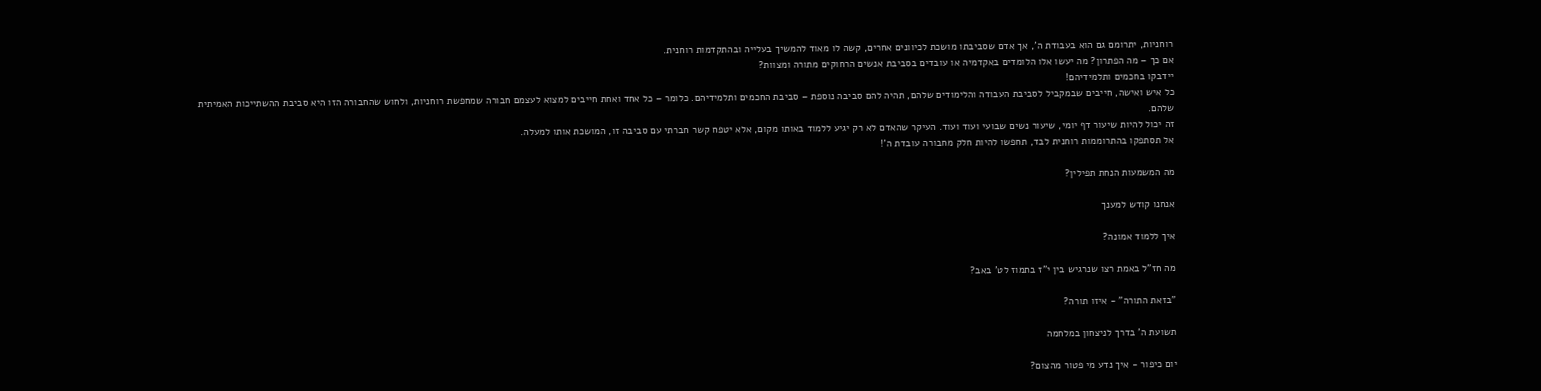רוחניות, יתרומם גם הוא בעבודת ה', אך אדם שסביבתו מושכת לכיוונים אחרים, קשה לו מאוד להמשיך בעלייה ובהתקדמות רוחנית.
אם כך – מה הפתרון? מה יעשו אלו הלומדים באקדמיה או עובדים בסביבת אנשים הרחוקים מתורה ומצוות?
יידבקו בחכמים ותלמידיהם!
כל איש ואישה, חייבים שבמקביל לסביבת העבודה והלימודים שלהם, תהיה להם סביבה נוספת – סביבת החכמים ותלמידיהם. כלומר – כל אחד ואחת חייבים למצוא לעצמם חבורה שמחפשת רוחניות, ולחוש שהחבורה הזו היא סביבת ההשתייכות האמיתית שלהם.
זה יכול להיות שיעור דף יומי, שיעור נשים שבועי ועוד ועוד. העיקר שהאדם לא רק יגיע ללמוד באותו מקום, אלא יטפח קשר חברתי עם סביבה זו, המושכת אותו למעלה.
אל תסתפקו בהתרוממות רוחנית לבד, תחפשו להיות חלק מחבורה עובדת ה'!

מה המשמעות הנחת תפילין?

אנחנו קודש למענך

איך ללמוד אמונה?

מה חז"ל באמת רצו שנרגיש בין י"ז בתמוז לט' באב?

"בזאת התורה" - איזו תורה?

תשועת ה' בדרך לניצחון במלחמה

יום כיפור - איך נדע מי פטור מהצום?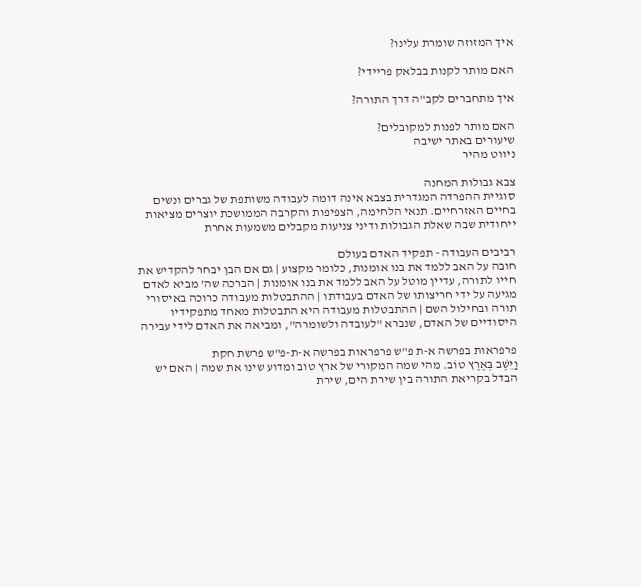איך המזוזה שומרת עלינו?

האם מותר לקנות בבלאק פריידי?

איך מתחברים לקב"ה דרך התורה?

האם מותר לפנות למקובלים?
שיעורים באתר ישיבה
ניווט מהיר

צבא גבולות המחנה
סוגיית ההפרדה המגדרית בצבא אינה דומה לעבודה משותפת של גברים ונשים בחיים האזרחיים. תנאי הלחימה, הצפיפות והקרבה הממושכת יוצרים מציאות ייחודית שבה שאלת הגבולות ודיני צניעות מקבלים משמעות אחרת

רביבים העבודה - תפקיד האדם בעולם
חובה על האב ללמד את בנו אומנות, כלומר מקצוע | גם אם הבן יבחר להקדיש את חייו לתורה, עדיין מוטל על האב ללמד את בנו אומנות | הברכה שה' מביא לאדם מגיעה על ידי חריצותו של האדם בעבודתו | ההתבטלות מעבודה כרוכה באיסורי תורה ובחילול השם | ההתבטלות מעבודה היא התבטלות מאחד מתפקידיו היסודיים של האדם, שנברא "לעובדה ולשומרה", ומביאה את האדם לידי עבירה

פרפראות בפרשה א-ת פ"ש פרפראות בפרשה א-ת-פ"ש פרשת חקת
וַיֵּשֶׁב בְּאֶרֶץ טוֹב. מהי שמה המקורי של ארץ טוב ומדוע שינו את שמה | האם יש הבדל בקריאת התורה בין שירת הים, שירת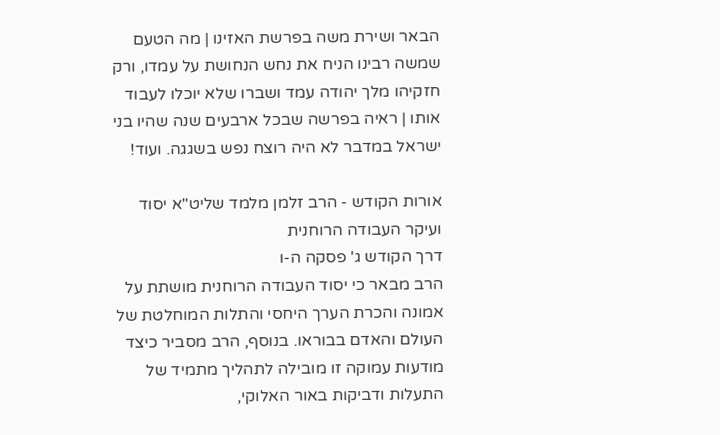הבאר ושירת משה בפרשת האזינו | מה הטעם שמשה רבינו הניח את נחש הנחושת על עמדו, ורק חזקיהו מלך יהודה עמד ושברו שלא יוכלו לעבוד אותו | ראיה בפרשה שבכל ארבעים שנה שהיו בני ישראל במדבר לא היה רוצח נפש בשגגה. ועוד!

אורות הקודש - הרב זלמן מלמד שליט"א יסוד ועיקר העבודה הרוחנית
דרך הקודש ג' פסקה ה-ו
הרב מבאר כי יסוד העבודה הרוחנית מושתת על אמונה והכרת הערך היחסי והתלות המוחלטת של העולם והאדם בבוראו. בנוסף, הרב מסביר כיצד מודעות עמוקה זו מובילה לתהליך מתמיד של התעלות ודביקות באור האלוקי,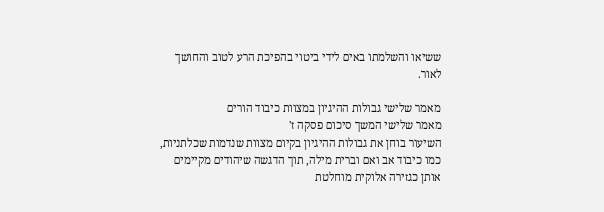ששיאו והשלמתו באים לידי ביטוי בהפיכת הרע לטוב והחושך לאור.

מאמר שלישי גבולות ההיגיון במצוות כיבוד הורים
מאמר שלישי המשך סיכום פסקה ז'
השיעור בוחן את גבולות ההיגיון בקיום מצוות שנדמות שכלתניות, כמו כיבוד אב ואם וברית מילה, תוך הדגשה שיהודים מקיימים אותן כגזירה אלוקית מוחלטת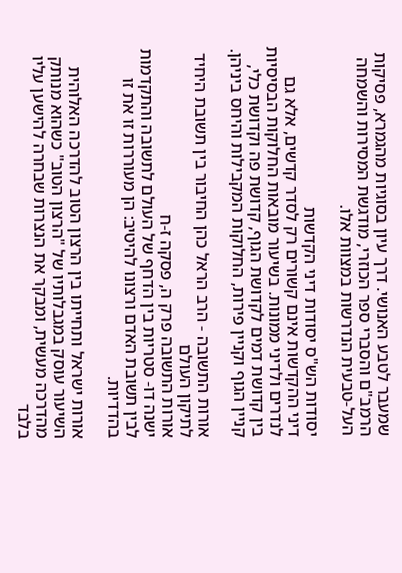שמעבר לטבע האנושי. דרך עיון בסוגיות מהגמרא, פסיקות הרמב"ם והסברי ספר הכוזרי, מודגשת המסירות והשמחה העל-טבעית הנדרשות במצוות אלו.

יסודות הש"ס יסודות דיני הקדשות
דיני ההקדשות אינם קשורים רק לסדר קדשים, אלא גם לנדרים ולדיני ממונות. בשיעור מובאות החלוקות הבסיסיות בין קדושת דמים לקדושת הגוף, קדושת פה וקדושת כלי, קניין הגוף וקניין פירות, החלוקות המקבילות והיחס ביניהן.

אורות התשובה - הרב הראל כהן החיבור בין תשובת היחיד לתיקון העולם
אורות התשובה פרק ה, פסקה ז-ח
ישנה דו- סטריות בין הדחף של העולם לתשובה והתקדמות לבין תשובת האדם ורצונו להיטיב: הן מעוררות זו את זו בהדדיות.

אורות ישראל ותחייתו בין הרצון הטוב להדרכה האלוהית
השיעור עוסק במגבלותיו של "הרצון הטוב" כשהוא מנותק מהדרכה מעשית, ומבקר את הנצרות שבחרה להישען עליו בלבד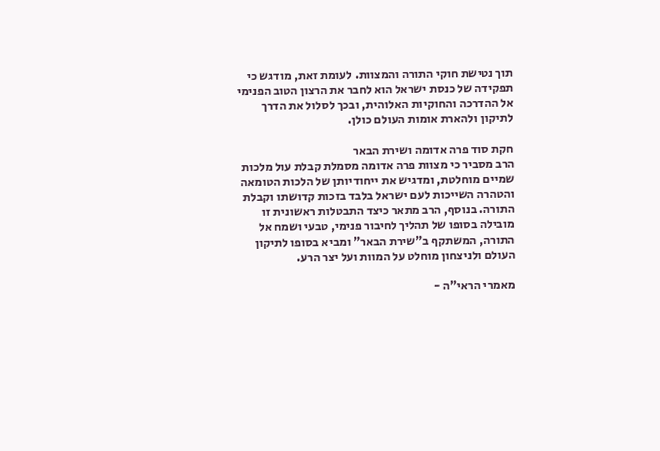תוך נטישת חוקי התורה והמצוות. לעומת זאת, מודגש כי תפקידה של כנסת ישראל הוא לחבר את הרצון הטוב הפנימי אל ההדרכה והחוקיות האלוהית, ובכך לסלול את הדרך לתיקון ולהארת אומות העולם כולן.

חקת סוד פרה אדומה ושירת הבאר
הרב מסביר כי מצוות פרה אדומה מסמלת קבלת עול מלכות שמיים מוחלטת, ומדגיש את ייחודיותן של הלכות הטומאה והטהרה השייכות לעם ישראל בלבד בזכות קדושתו וקבלת התורה. בנוסף, הרב מתאר כיצד התבטלות ראשונית זו מובילה בסופו של תהליך לחיבור פנימי, טבעי ושמח אל התורה, המשתקף ב"שירת הבאר" ומביא בסופו לתיקון העולם ולניצחון מוחלט על המוות ועל יצר הרע.

מאמרי הראי"ה -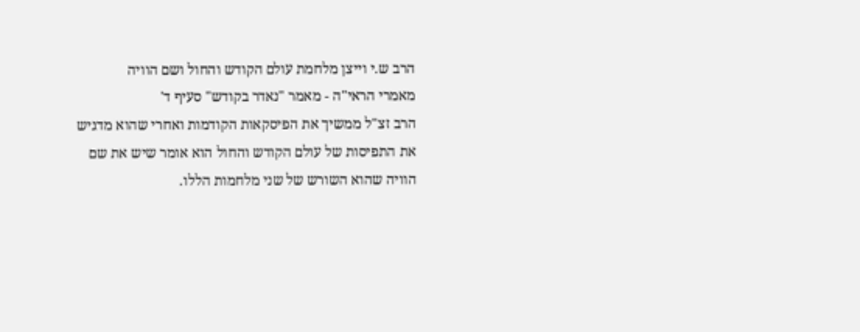הרב ש.י וייצן מלחמת עולם הקודש והחול ושם הוויה
מאמרי הראי"ה - מאמר "נאדר בקודש" סעיף ד'
הרב זצ"ל ממשיך את הפיסקאות הקודמות ואחרי שהוא מדגיש את התפיסות של עולם הקודש והחול הוא אומר שיש את שם הוויה שהוא השורש של שני מלחמות הללו.